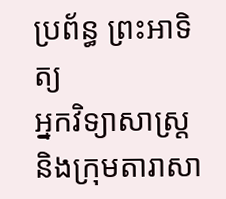ប្រព័ន្ធ ព្រះអាទិត្យ
អ្នកវិទ្យាសាស្រ្តនិងក្រុមតារាសា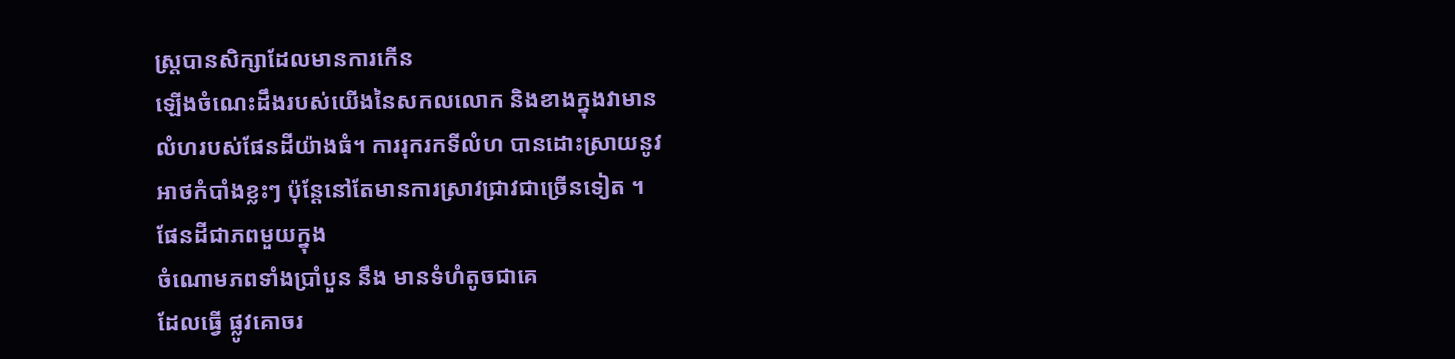ស្រ្តបានសិក្សាដែលមានការកើន
ឡើងចំណេះដឹងរបស់យើងនៃសកលលោក និងខាងក្នុងវាមាន
លំហរបស់ផែនដីយ៉ាងធំ។ ការរុករកទីលំហ បានដោះស្រាយនូវ
អាថកំបាំងខ្លះៗ ប៉ុន្តែនៅតែមានការស្រាវជ្រាវជាច្រើនទៀត ។
ផែនដីជាភពមួយក្នុង
ចំណោមភពទាំងប្រាំបួន នឹង មានទំហំតូចជាគេ
ដែលធ្វើ ផ្លូវគោចរ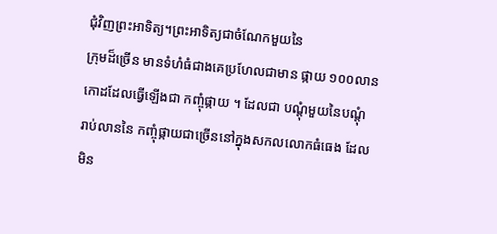ជុំវិញព្រះអាទិត្យ។ព្រះអាទិត្យជាចំណែកមួយនៃ
ក្រុមដ៏ច្រើន មានទំហំធំជាងគេប្រហែលជាមាន ផ្កាយ ១០០លាន
កោដដែលធ្វើឡើងជា កញ្ចុំផ្កាយ ។ ដែលជា បណ្តុំមួយនៃបណ្តុំ
រាប់លាននៃ កញ្ចុំផ្កាយជាច្រើននៅក្នុងសកលលោកធំធេង ដែល
មិន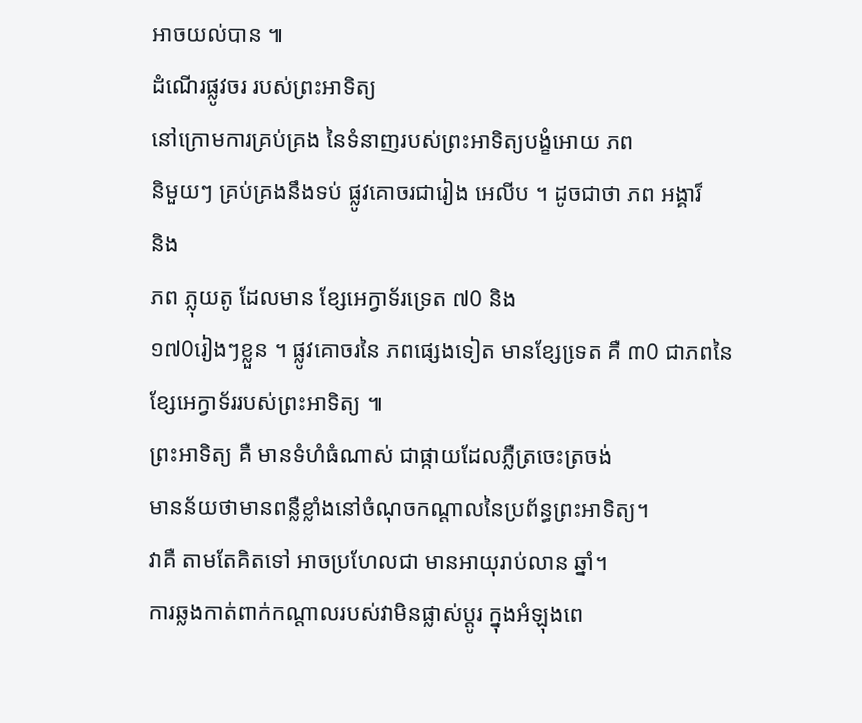អាចយល់បាន ៕
ដំណើរផ្លូវចរ របស់ព្រះអាទិត្យ
នៅក្រោមការគ្រប់គ្រង នៃទំនាញរបស់ព្រះអាទិត្យបង្ខំអោយ ភព
និមួយៗ គ្រប់គ្រងនឹងទប់ ផ្លូវគោចរជារៀង អេលីប ។ ដូចជាថា ភព អង្គារ៏
និង
ភព ភ្លុយតូ ដែលមាន ខ្សែអេក្វាទ័រទ្រេត ៧0 និង
១៧0រៀងៗខ្លួន ។ ផ្លូវគោចរនៃ ភពផ្សេងទៀត មានខ្សែទេ្រត គឺ ៣0 ជាភពនៃ
ខ្សែអេក្វាទ័ររបស់ព្រះអាទិត្យ ៕
ព្រះអាទិត្យ គឺ មានទំហំធំណាស់ ជាផ្កាយដែលភ្លឺត្រចេះត្រចង់
មានន័យថាមានពន្លឺខ្លាំងនៅចំណុចកណ្តាលនៃប្រព័ន្ធព្រះអាទិត្យ។
វាគឺ តាមតែគិតទៅ អាចប្រហែលជា មានអាយុរាប់លាន ឆ្នាំ។
ការឆ្លងកាត់ពាក់កណ្តាលរបស់វាមិនផ្លាស់ប្តូរ ក្នុងអំឡុងពេ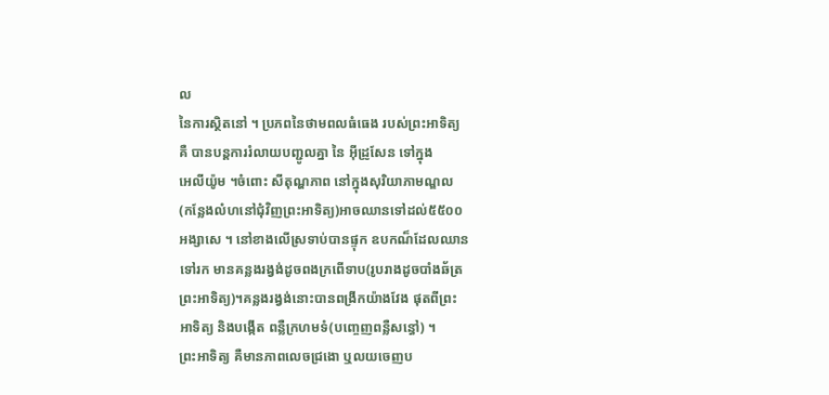ល
នៃការស្ថិតនៅ ។ ប្រភពនៃថាមពលធំធេង របស់ព្រះអាទិត្យ
គឺ បានបន្តការរំលាយបញ្ជូលគ្នា នៃ អ៊ីដ្រូសែន ទៅក្នុង
អេលីយ៉ូម ។ចំពោះ សីតុណ្ហភាព នៅក្នុងសុរិយាភាមណ្ឌល
(កន្លែងលំហនៅជុំវិញព្រះអាទិត្យ)អាចឈានទៅដល់៥៥០០
អង្សាសេ ។ នៅខាងលើស្រទាប់បានផ្ទុក ឧបកណ៏ដែលឈាន
ទៅរក មានគន្លងរង្វង់ដូចពងក្រពើទាប(រូបរាងដូចបាំងឆ័ត្រ
ព្រះអាទិត្យ)។គន្លងរង្វង់នោះបានពង្រីកយ៉ាងវែង ផុតពីព្រះ
អាទិត្យ និងបង្កើត ពន្លឺក្រហមទំ(បញ្ចេញពន្លឺសន្ធៅ) ។
ព្រះអាទិត្យ គឺមានភាពលេចជ្រងោ ឬលយចេញប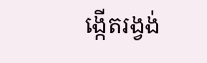ង្កើតរង្វង់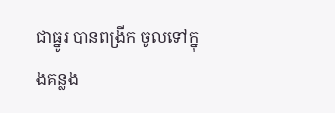ជាធ្នូរ បានពង្រីក ចូលទៅក្នុងគន្លង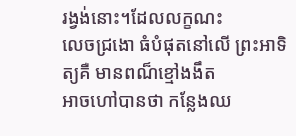រង្វង់នោះ។ដែលលក្ខណះ
លេចជ្រងោ ធំបំផុតនៅលើ ព្រះអាទិត្យគឺ មានពណ៏ខ្មៅងងឹត
អាចហៅបានថា កន្លែងឈ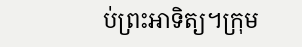ប់ព្រះអាទិត្យ។ក្រុម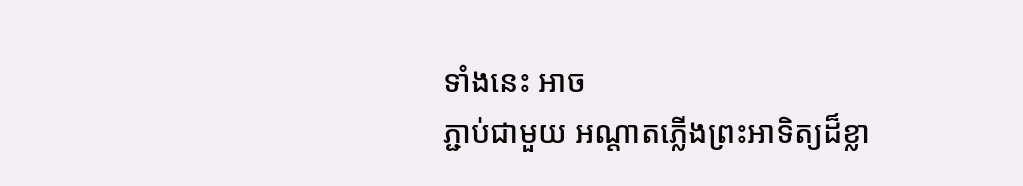ទាំងនេះ អាច
ភ្ជាប់ជាមួយ អណ្តាតភ្លើងព្រះអាទិត្យដ៏ខ្លា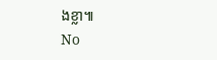ងខ្លា៕
No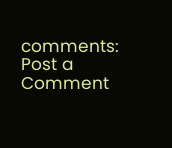comments:
Post a Comment